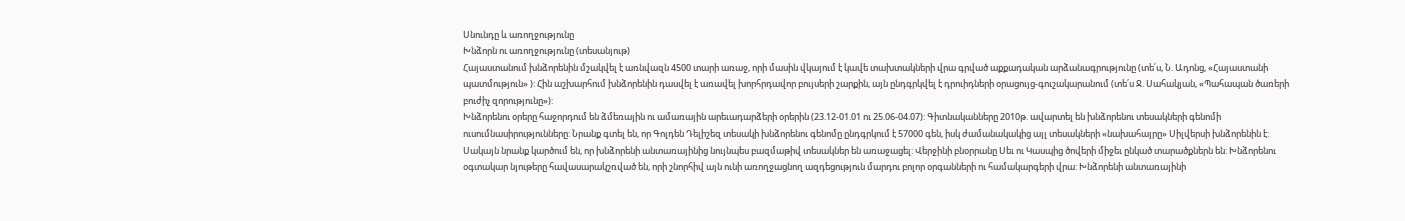Սնունդը և առողջությունը
Խնձորն ու առողջությունը (տեսանյութ)
Հայաստանում խնձորենին մշակվել է առնվազն 4500 տարի առաջ, որի մասին վկայում է կավե տախտակների վրա գրված աքքադական արձանագրությունը (տե՛ս, Ն. Ադոնց, «Հայաստանի պատմություն» ): Հին աշխարհում խնձորենին դասվել է առավել խորհրդավոր բույսերի շարքին, այն ընդգրկվել է դրուիդների օրացույց-գուշակարանում (տե՛ս Ջ. Սահակյան, «Պահապան ծառերի բուժիչ զորությունը»):
Խնձորենու օրերը հաջորդում են ձմեռային ու ամառային արեւադարձերի օրերին (23.12-01.01 ու 25.06-04.07): Գիտնականները 2010թ. ավարտել են խնձորենու տեսակների գենոմի ուսումնասիրությունները: Նրանք գտել են, որ Գոլդեն Դելիշեզ տեսակի խնձորենու գենոմը ընդգրկում է 57000 գեն, իսկ ժամանակակից այլ տեսակների «նախահայրը» Սիլվերսի խնձորենին է: Սակայն նրանք կարծում են, որ խնձորենի անտառայինից նույնպես բազմաթիվ տեսակներ են առաջացել: Վերջինի բնօրրանը Սեւ ու Կասպից ծովերի միջեւ ընկած տարածքներն են: Խնձորենու օգտակար նյութերը հավասարակշռված են, որի շնորհիվ այն ունի առողջացնող ազդեցություն մարդու բոլոր օրգանների ու համակարգերի վրա: Խնձորենի անտառայինի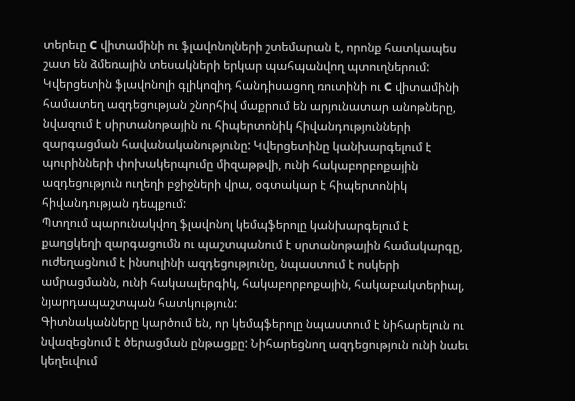տերեւը C վիտամինի ու ֆլավոնոլների շտեմարան է, որոնք հատկապես շատ են ձմեռային տեսակների երկար պահպանվող պտուղներում:
Կվերցետին ֆլավոնոլի գլիկոզիդ հանդիսացող ռուտինի ու C վիտամինի համատեղ ազդեցության շնորհիվ մաքրում են արյունատար անոթները, նվազում է սիրտանոթային ու հիպերտոնիկ հիվանդությունների զարգացման հավանականությունը: Կվերցետինը կանխարգելում է պուրինների փոխակերպումը միզաթթվի, ունի հակաբորբոքային ազդեցություն ուղեղի բջիջների վրա, օգտակար է հիպերտոնիկ հիվանդության դեպքում:
Պտղում պարունակվող ֆլավոնոլ կեմպֆերոլը կանխարգելում է քաղցկեղի զարգացումն ու պաշտպանում է սրտանոթային համակարգը, ուժեղացնում է ինսուլինի ազդեցությունը, նպաստում է ոսկերի ամրացմանն, ունի հակաալերգիկ, հակաբորբոքային, հակաբակտերիալ, նյարդապաշտպան հատկություն:
Գիտնականները կարծում են, որ կեմպֆերոլը նպաստում է նիհարելուն ու նվազեցնում է ծերացման ընթացքը: Նիհարեցնող ազդեցություն ունի նաեւ կեղեւվում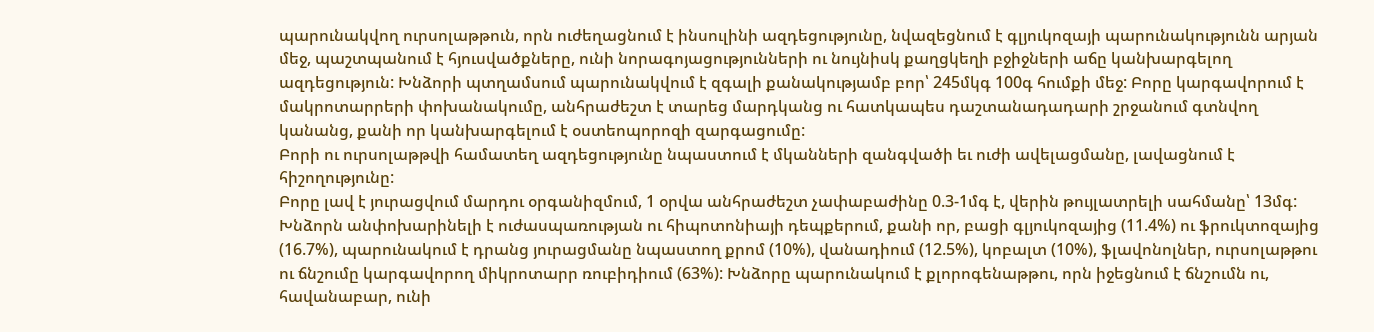պարունակվող ուրսոլաթթուն, որն ուժեղացնում է ինսուլինի ազդեցությունը, նվազեցնում է գլյուկոզայի պարունակությունն արյան մեջ, պաշտպանում է հյուսվածքները, ունի նորագոյացությունների ու նույնիսկ քաղցկեղի բջիջների աճը կանխարգելող ազդեցություն: Խնձորի պտղամսում պարունակվում է զգալի քանակությամբ բոր՝ 245մկգ 100գ հումքի մեջ: Բորը կարգավորում է մակրոտարրերի փոխանակումը, անհրաժեշտ է տարեց մարդկանց ու հատկապես դաշտանադադարի շրջանում գտնվող կանանց, քանի որ կանխարգելում է օստեոպորոզի զարգացումը:
Բորի ու ուրսոլաթթվի համատեղ ազդեցությունը նպաստում է մկանների զանգվածի եւ ուժի ավելացմանը, լավացնում է հիշողությունը:
Բորը լավ է յուրացվում մարդու օրգանիզմում, 1 օրվա անհրաժեշտ չափաբաժինը 0.3-1մգ է, վերին թույլատրելի սահմանը՝ 13մգ: Խնձորն անփոխարինելի է ուժասպառության ու հիպոտոնիայի դեպքերում, քանի որ, բացի գլյուկոզայից (11.4%) ու ֆրուկտոզայից (16.7%), պարունակում է դրանց յուրացմանը նպաստող քրոմ (10%), վանադիում (12.5%), կոբալտ (10%), ֆլավոնոլներ, ուրսոլաթթու ու ճնշումը կարգավորող միկրոտարր ռուբիդիում (63%): Խնձորը պարունակում է քլորոգենաթթու, որն իջեցնում է ճնշումն ու, հավանաբար, ունի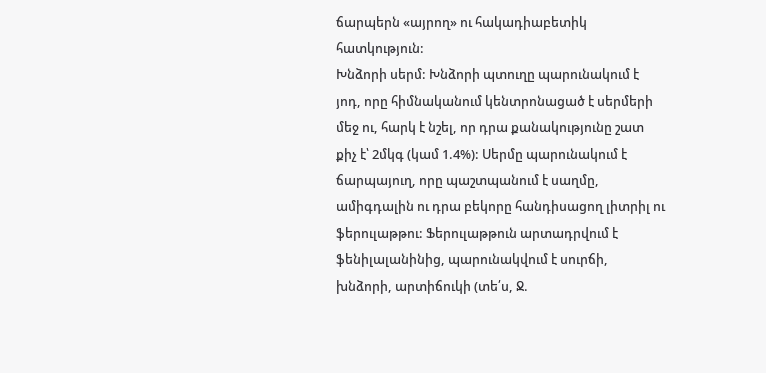ճարպերն «այրող» ու հակադիաբետիկ հատկություն:
Խնձորի սերմ: Խնձորի պտուղը պարունակում է յոդ, որը հիմնականում կենտրոնացած է սերմերի մեջ ու, հարկ է նշել, որ դրա քանակությունը շատ քիչ է՝ 2մկգ (կամ 1.4%): Սերմը պարունակում է ճարպայուղ, որը պաշտպանում է սաղմը, ամիգդալին ու դրա բեկորը հանդիսացող լիտրիլ ու ֆերուլաթթու: Ֆերուլաթթուն արտադրվում է ֆենիլալանինից, պարունակվում է սուրճի, խնձորի, արտիճուկի (տե՛ս, Ջ.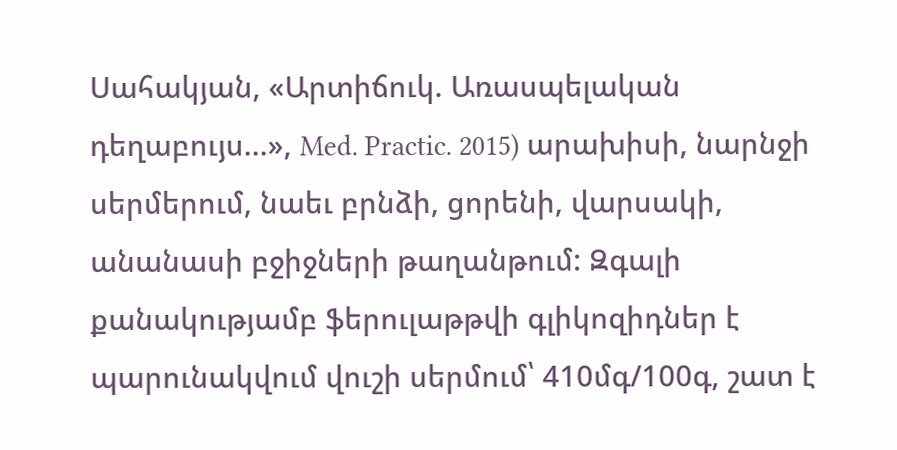Սահակյան, «Արտիճուկ. Առասպելական դեղաբույս...», Med. Practic. 2015) արախիսի, նարնջի սերմերում, նաեւ բրնձի, ցորենի, վարսակի, անանասի բջիջների թաղանթում: Զգալի քանակությամբ ֆերուլաթթվի գլիկոզիդներ է պարունակվում վուշի սերմում՝ 410մգ/100գ, շատ է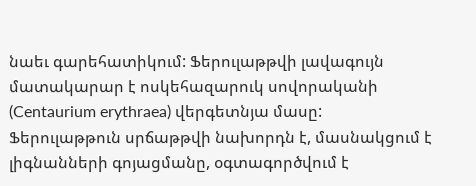նաեւ գարեհատիկում: Ֆերուլաթթվի լավագույն մատակարար է ոսկեհազարուկ սովորականի (Centaurium erythraea) վերգետնյա մասը:
Ֆերուլաթթուն սրճաթթվի նախորդն է, մասնակցում է լիգնանների գոյացմանը, օգտագործվում է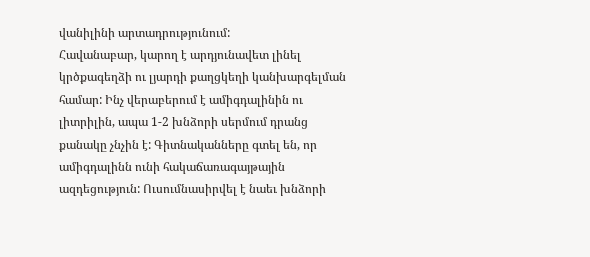վանիլինի արտադրությունում:
Հավանաբար, կարող է արդյունավետ լինել կրծքագեղձի ու լյարդի քաղցկեղի կանխարգելման համար: Ինչ վերաբերում է ամիգդալինին ու լիտրիլին, ապա 1-2 խնձորի սերմում դրանց քանակը չնչին է: Գիտնականները գտել են, որ ամիգդալինն ունի հակաճառագայթային ազդեցություն: Ուսումնասիրվել է նաեւ խնձորի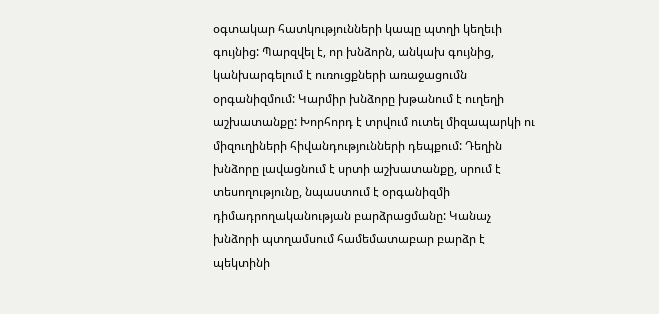օգտակար հատկությունների կապը պտղի կեղեւի գույնից: Պարզվել է, որ խնձորն, անկախ գույնից, կանխարգելում է ուռուցքների առաջացումն օրգանիզմում: Կարմիր խնձորը խթանում է ուղեղի աշխատանքը: Խորհորդ է տրվում ուտել միզապարկի ու միզուղիների հիվանդությունների դեպքում: Դեղին խնձորը լավացնում է սրտի աշխատանքը, սրում է տեսողությունը, նպաստում է օրգանիզմի դիմադրողականության բարձրացմանը: Կանաչ խնձորի պտղամսում համեմատաբար բարձր է պեկտինի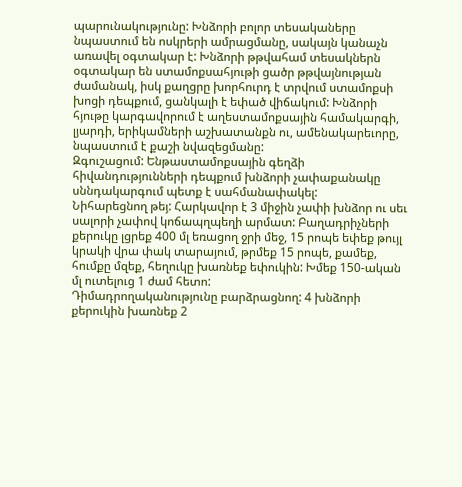պարունակությունը: Խնձորի բոլոր տեսակաները նպաստում են ոսկրերի ամրացմանը, սակայն կանաչն առավել օգտակար է: Խնձորի թթվահամ տեսակներն օգտակար են ստամոքսահյութի ցածր թթվայնության ժամանակ, իսկ քաղցրը խորհուրդ է տրվում ստամոքսի խոցի դեպքում, ցանկալի է եփած վիճակում: Խնձորի հյութը կարգավորում է աղեստամոքսային համակարգի, լյարդի, երիկամների աշխատանքն ու, ամենակարեւորը, նպաստում է քաշի նվազեցմանը:
Զգուշացում: Ենթաստամոքսային գեղձի հիվանդությունների դեպքում խնձորի չափաքանակը սննդակարգում պետք է սահմանափակել:
Նիհարեցնող թեյ: Հարկավոր է 3 միջին չափի խնձոր ու սեւ սալորի չափով կոճապղպեղի արմատ: Բաղադրիչների քերուկը լցրեք 400 մլ եռացող ջրի մեջ, 15 րոպե եփեք թույլ կրակի վրա փակ տարայում, թրմեք 15 րոպե, քամեք, հումքը մզեք, հեղուկը խառնեք եփուկին: Խմեք 150-ական մլ ուտելուց 1 ժամ հետո:
Դիմադրողականությունը բարձրացնող: 4 խնձորի քերուկին խառնեք 2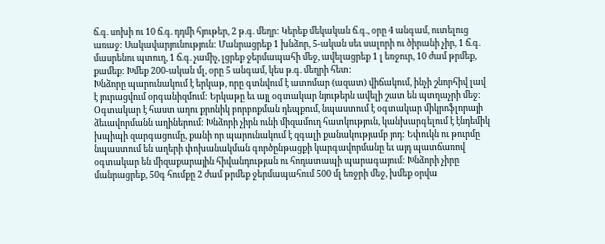ճ.գ. սոխի ու 10 ճ.գ. դդմի հյութեր, 2 թ.գ. մեղր: Կերեք մեկական ճ.գ., օրը 4 անգամ, ուտելուց առաջ: Սակավարյունություն: Մանրացրեք 1 խնձոր, 5-ական սեւ սալորի ու ծիրանի չիր, 1 ճ.գ. մասրենու պտուղ, 1 ճ.գ. չամիչ, լցրեք ջերմապահի մեջ, ավելացրեք 1 լ եռջուր, 10 ժամ թրմեք, քամեք: Խմեք 200-ական մլ, օրը 5 անգամ, կես թ.գ. մեղրի հետ:
Խնձորը պարունակում է երկաթ, որը գտնվում է ատոմար (ազատ) վիճակում, ինչի շնորհիվ լավ է յուրացվում օրգանիզմում: Երկաթը եւ այլ օգտակար նյութերն ավելի շատ են պտղաչրի մեջ: Օգտակար է հաստ աղու քրոնիկ բորբոքման դեպքում, նպաստում է օգտակար միկրոֆլորայի ձեւավորմանն աղիներում: Խնձորի չիրն ունի միզամուղ հատկություն, կանխարգելում է էնդեմիկ խպիպի զարգացումը, քանի որ պարունակում է զգալի քանակությամբ յոդ: Եփուկն ու թուրմը նպաստում են աղերի փոխանակման գործընթացքի կարգավորմանը եւ այդ պատճառով օգտակար են միզաքարային հիվանդության ու հոդատապի պարագայում: Խնձորի չիրը մանրացրեք, 50գ հումքը 2 ժամ թրմեք ջերմապահում 500 մլ եռջրի մեջ, խմեք օրվա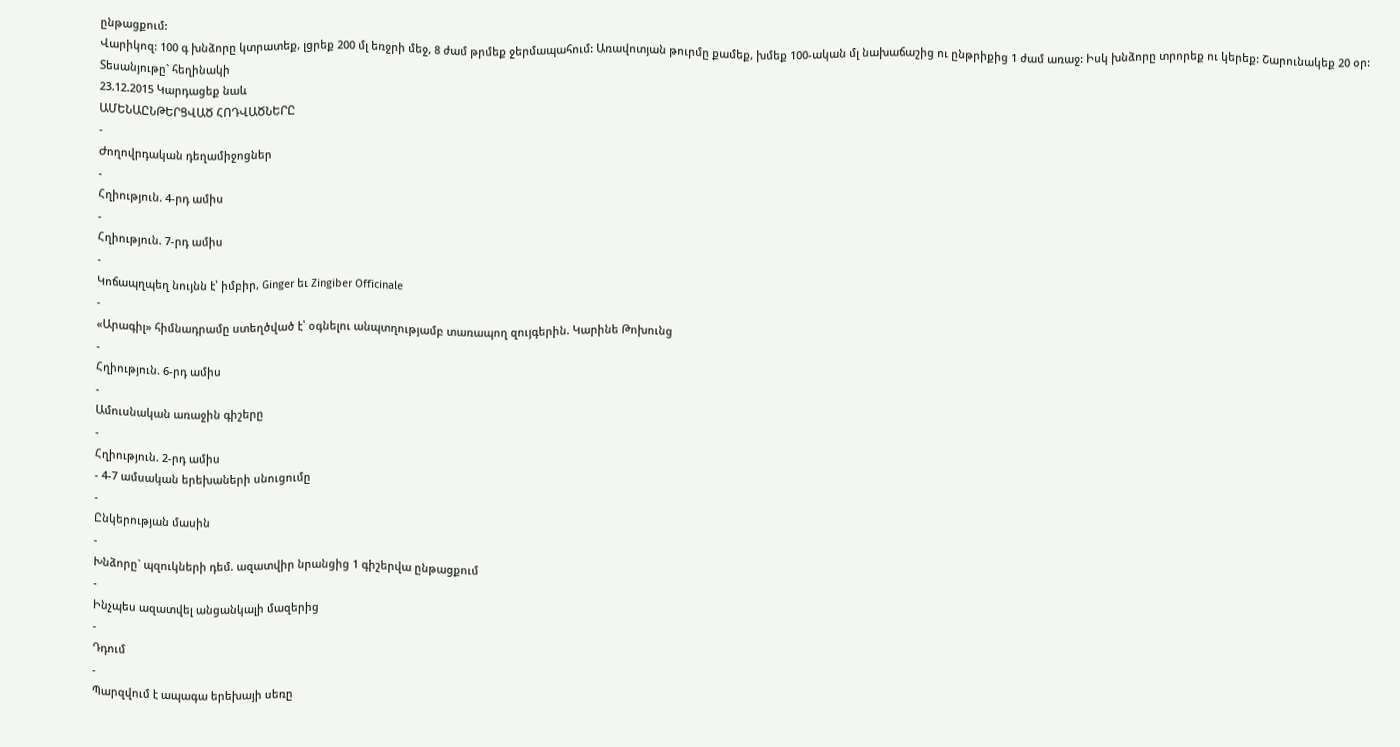ընթացքում:
Վարիկոզ: 100 գ խնձորը կտրատեք, լցրեք 200 մլ եռջրի մեջ, 8 ժամ թրմեք ջերմապահում: Առավոտյան թուրմը քամեք, խմեք 100-ական մլ նախաճաշից ու ընթրիքից 1 ժամ առաջ: Իսկ խնձորը տրորեք ու կերեք: Շարունակեք 20 օր:
Տեսանյութը` հեղինակի
23.12.2015 Կարդացեք նաև
ԱՄԵՆԱԸՆԹԵՐՑՎԱԾ ՀՈԴՎԱԾՆԵՐԸ
-
Ժողովրդական դեղամիջոցներ
-
Հղիություն. 4-րդ ամիս
-
Հղիություն. 7-րդ ամիս
-
Կոճապղպեղ նույնն է՝ իմբիր, Ginger եւ Zingiber Officinale
-
«Արագիլ» հիմնադրամը ստեղծված է՝ օգնելու անպտղությամբ տառապող զույգերին. Կարինե Թոխունց
-
Հղիություն. 6-րդ ամիս
-
Ամուսնական առաջին գիշերը
-
Հղիություն. 2-րդ ամիս
- 4-7 ամսական երեխաների սնուցումը
-
Ընկերության մասին
-
Խնձորը` պզուկների դեմ. ազատվիր նրանցից 1 գիշերվա ընթացքում
-
Ինչպես ազատվել անցանկալի մազերից
-
Դդում
-
Պարզվում է ապագա երեխայի սեռը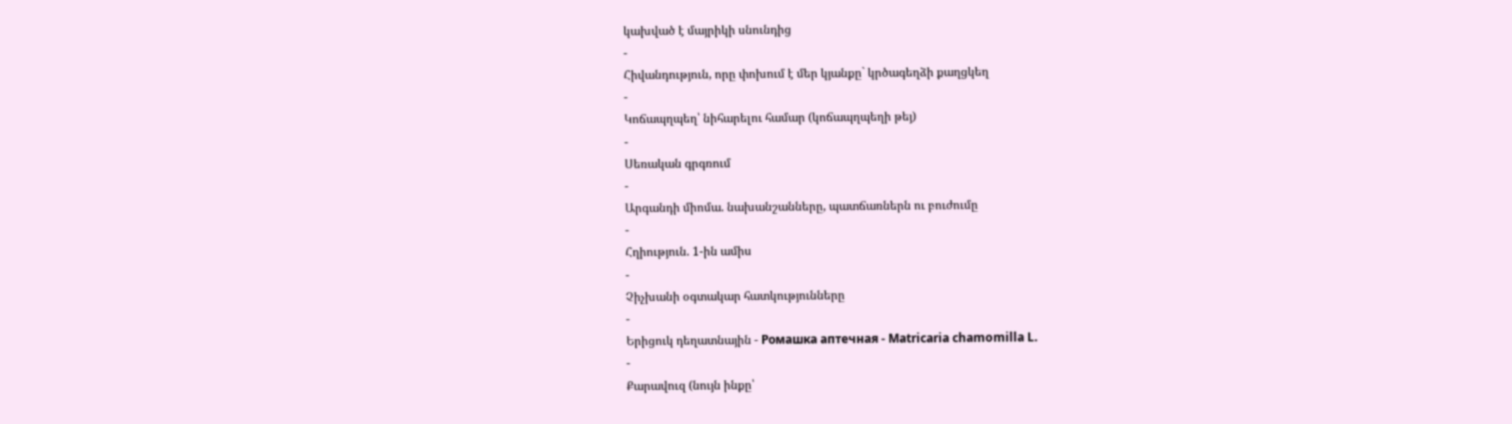կախված է մայրիկի սնունդից
-
Հիվանդություն, որը փոխում է մեր կյանքը` կրծագեղձի քաղցկեղ
-
Կոճապղպեղ՝ նիհարելու համար (կոճապղպեղի թեյ)
-
Սեռական գրգռում
-
Արգանդի միոմա. նախանշանները, պատճառներն ու բուժումը
-
Հղիություն. 1-ին ամիս
-
Չիչխանի օգտակար հատկությունները
-
Երիցուկ դեղատնային - Ромашка аптечная - Matricaria chamomilla L.
-
Քարավուզ (նույն ինքը՝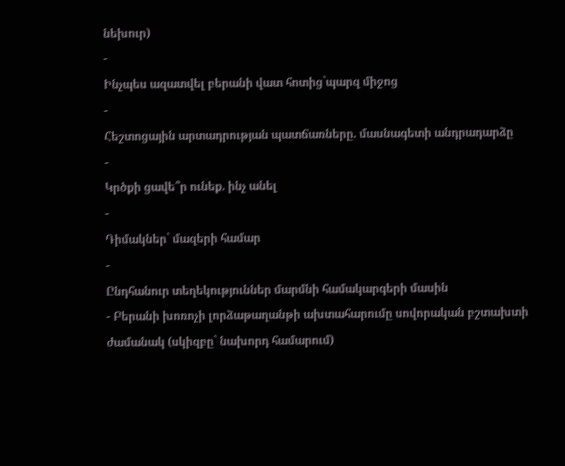նեխուր)
-
Ինչպես ազատվել բերանի վատ հոտից`պարզ միջոց
-
Հեշտոցային արտադրության պատճառները. մասնագետի անդրադարձը
-
Կրծքի ցավե՞ր ունեք. ինչ անել
-
Դիմակներ` մազերի համար
-
Ընդհանուր տեղեկություններ մարմնի համակարգերի մասին
- Բերանի խոռոչի լորձաթաղանթի ախտահարումը սովորական բշտախտի ժամանակ (սկիզբը` նախորդ համարում)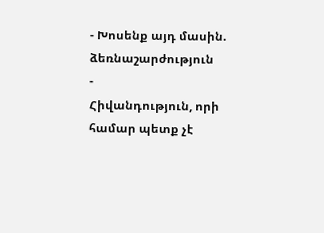- Խոսենք այդ մասին. ձեռնաշարժություն
-
Հիվանդություն, որի համար պետք չէ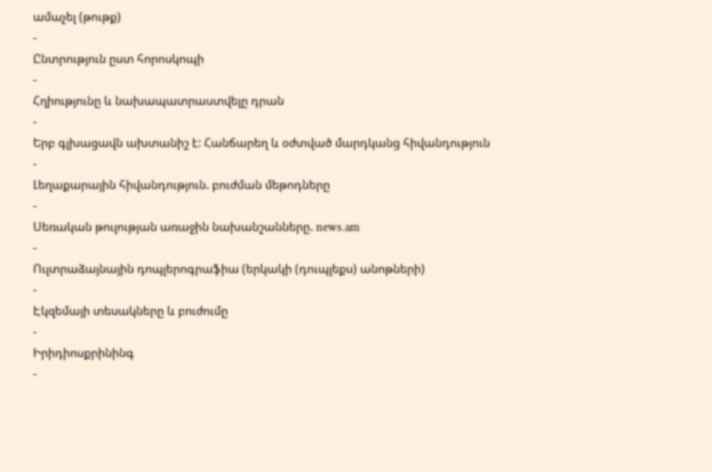ամաչել (թութք)
-
Ընտրություն ըստ հորոսկոպի
-
Հղիությունը և նախապատրաստվելը դրան
-
Երբ գլխացավն ախտանիշ է: Հանճարեղ և օժտված մարդկանց հիվանդություն
-
Լեղաքարային հիվանդություն. բուժման մեթոդները
-
Սեռական թուլության առաջին նախանշանները. news.am
-
Ուլտրաձայնային դոպլերոգրաֆիա (երկակի (դուպլեքս) անոթների)
-
Էկզեմայի տեսակները և բուժումը
-
Իրիդիոսքրինինգ
-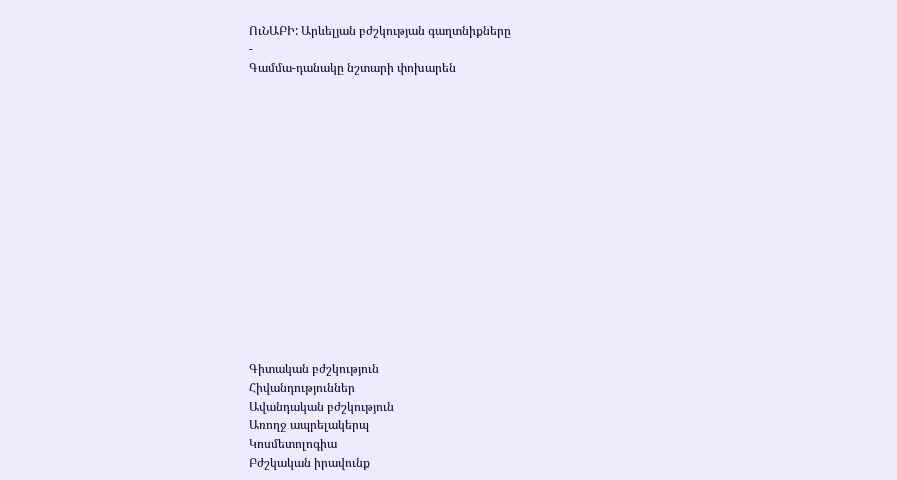ՈւՆԱԲԻ: Արևելյան բժշկության գաղտնիքները
-
Գամմա-դանակը նշտարի փոխարեն















Գիտական բժշկություն
Հիվանդություններ
Ավանդական բժշկություն
Առողջ ապրելակերպ
Կոսմետոլոգիա
Բժշկական իրավունք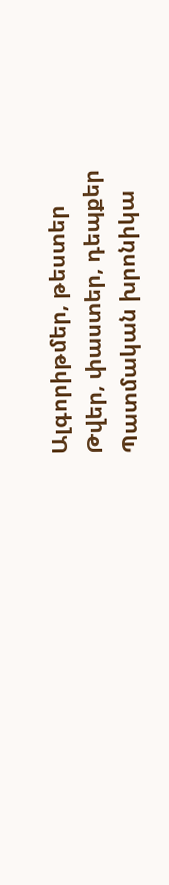Ալգորիթմեր, թեստեր
Թվեր, փաստեր, դեպքեր
Պատմական խրոնիկա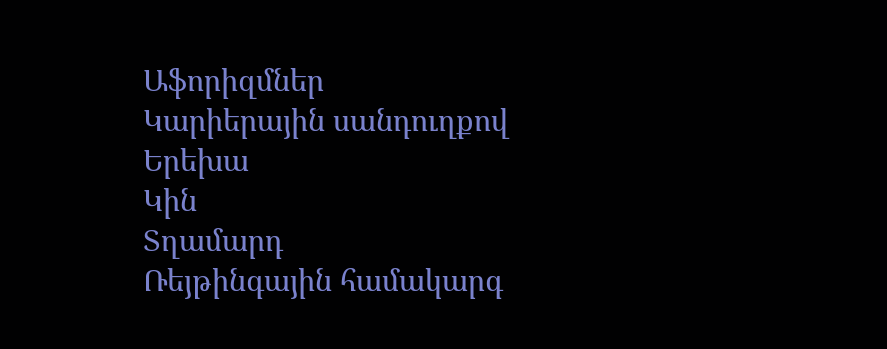Աֆորիզմներ
Կարիերային սանդուղքով
Երեխա
Կին
Տղամարդ
Ռեյթինգային համակարգ